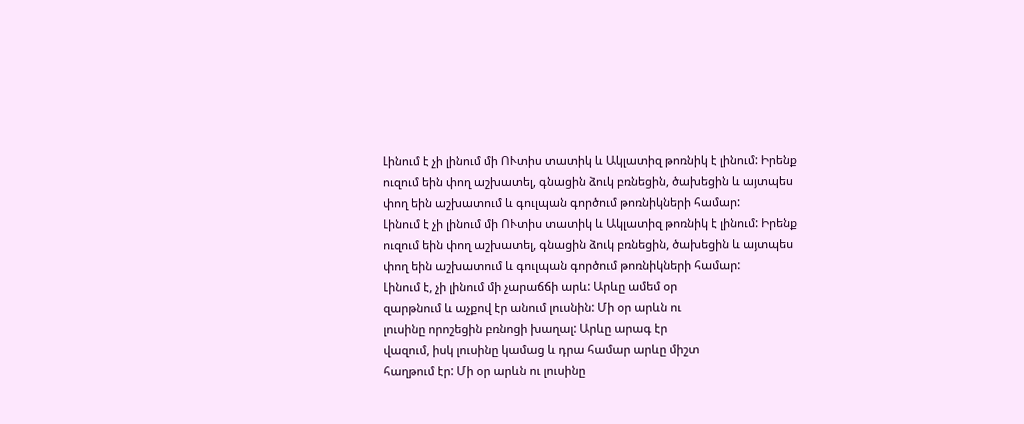Լինում է չի լինում մի ՈՒտիս տատիկ և Ակլատիզ թոռնիկ է լինում: Իրենք ուզում եին փող աշխատել, գնացին ձուկ բռնեցին, ծախեցին և այտպես փող եին աշխատում և գուլպան գործում թոռնիկների համար:
Լինում է չի լինում մի ՈՒտիս տատիկ և Ակլատիզ թոռնիկ է լինում: Իրենք ուզում եին փող աշխատել, գնացին ձուկ բռնեցին, ծախեցին և այտպես փող եին աշխատում և գուլպան գործում թոռնիկների համար:
Լինում է, չի լինում մի չարաճճի արև: Արևը ամեմ օր
զարթնում և աչքով էր անում լուսնին: Մի օր արևն ու
լուսինը որոշեցին բռնոցի խաղալ: Արևը արագ էր
վազում, իսկ լուսինը կամաց և դրա համար արևը միշտ
հաղթում էր: Մի օր արևն ու լուսինը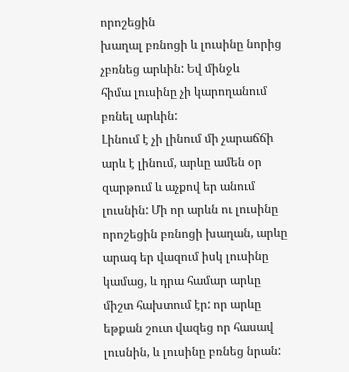որոշեցին
խաղալ բռնոցի և լուսինը նորից չբռնեց արևին: Եվ մինջև
հիմա լուսինը չի կարողանում բռնել արևին:
Լինում է չի լինում մի չարաճճի արև է լինում, արևը ամեն օր զարթում և աչքով եր անում լուսնին: Մի որ արևն ու լուսինը որոշեցին բռնոցի խաղան, արևը արագ եր վազում իսկ լուսինը կամաց, և դրա համար արևը միշտ հախտում էր: որ արևը եթքան շուտ վազեց որ հասավ լուսնին, և լուսինը բռնեց նրան: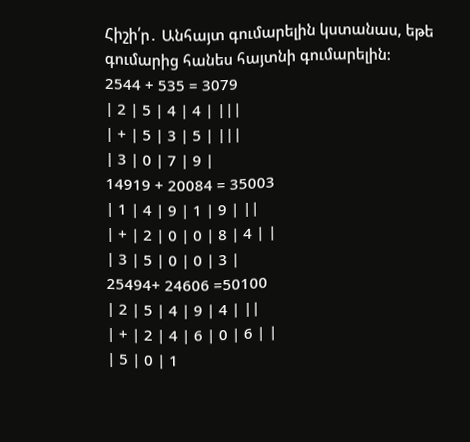Հիշի՛ր․ Անհայտ գումարելին կստանաս, եթե գումարից հանես հայտնի գումարելին:
2544 + 535 = 3079
| 2 | 5 | 4 | 4 | |||
| + | 5 | 3 | 5 | |||
| 3 | 0 | 7 | 9 |
14919 + 20084 = 35003
| 1 | 4 | 9 | 1 | 9 | ||
| + | 2 | 0 | 0 | 8 | 4 | |
| 3 | 5 | 0 | 0 | 3 |
25494+ 24606 =50100
| 2 | 5 | 4 | 9 | 4 | ||
| + | 2 | 4 | 6 | 0 | 6 | |
| 5 | 0 | 1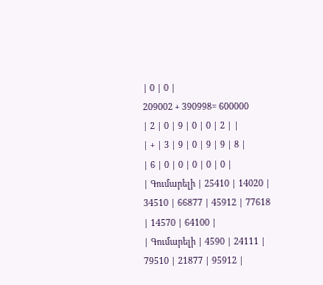| 0 | 0 |
209002 + 390998= 600000
| 2 | 0 | 9 | 0 | 0 | 2 | |
| + | 3 | 9 | 0 | 9 | 9 | 8 |
| 6 | 0 | 0 | 0 | 0 | 0 |
| Գումարելի | 25410 | 14020 | 34510 | 66877 | 45912 | 77618 | 14570 | 64100 |
| Գումարելի | 4590 | 24111 | 79510 | 21877 | 95912 |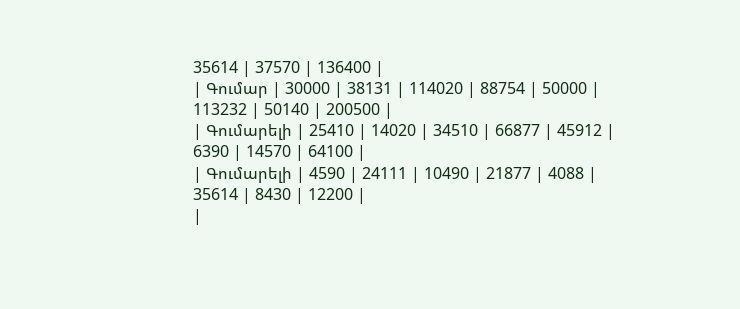35614 | 37570 | 136400 |
| Գումար | 30000 | 38131 | 114020 | 88754 | 50000 | 113232 | 50140 | 200500 |
| Գումարելի | 25410 | 14020 | 34510 | 66877 | 45912 | 6390 | 14570 | 64100 |
| Գումարելի | 4590 | 24111 | 10490 | 21877 | 4088 | 35614 | 8430 | 12200 |
|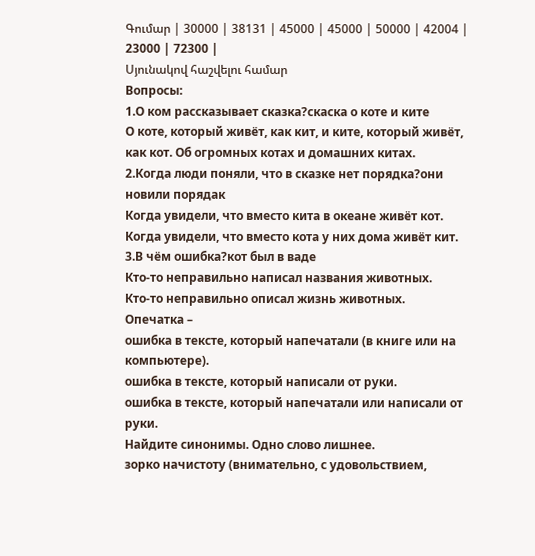Գումար | 30000 | 38131 | 45000 | 45000 | 50000 | 42004 | 23000 | 72300 |
Սյունակով հաշվելու համար
Вопросы:
1.О ком рассказывает сказка?скаска о коте и ките
О коте, который живёт, как кит, и ките, который живёт, как кот. Об огромных котах и домашних китах.
2.Когда люди поняли, что в сказке нет порядка?они новили порядак
Когда увидели, что вместо кита в океане живёт кот.
Когда увидели, что вместо кота у них дома живёт кит.
3.В чём ошибка?кот был в ваде
Кто-то неправильно написал названия животных.
Кто-то неправильно описал жизнь животных.
Опечатка –
ошибка в тексте, который напечатали (в книге или на компьютере).
ошибка в тексте, который написали от руки.
ошибка в тексте, который напечатали или написали от руки.
Найдите синонимы. Одно слово лишнее.
зорко начистоту (внимательно, с удовольствием,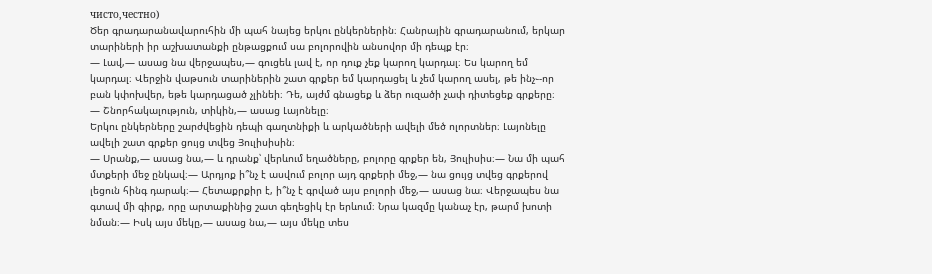чисто,честно)
Ծեր գրադարանավարուհին մի պահ նայեց երկու ընկերներին։ Հանրային գրադարանում, երկար տարիների իր աշխատանքի ընթացքում սա բոլորովին անսովոր մի դեպք էր։
— Լավ,— ասաց նա վերջապես,— գուցեև լավ է, որ դուք չեք կարող կարդալ։ Ես կարող եմ կարդալ։ Վերջին վաթսուն տարիներին շատ գրքեր եմ կարդացել և չեմ կարող ասել, թե ինչ֊-որ բան կփոխվեր, եթե կարդացած չլինեի։ Դե, այժմ գնացեք և ձեր ուզածի չափ դիտեցեք գրքերը։
— Շնորհակալություն, տիկին,— ասաց Լայոնելը։
Երկու ընկերները շարժվեցին դեպի գաղտնիքի և արկածների ավելի մեծ ոլորտներ։ Լայոնելը ավելի շատ գրքեր ցույց տվեց Յուլիսիսին։
— Սրանք,— ասաց նա,— և դրանք՝ վերևում եղածները, բոլորը գրքեր են, Յուլիսիս։— Նա մի պահ մտքերի մեջ ընկավ։— Արդյոք ի՞նչ է ասվում բոլոր այդ գրքերի մեջ,— նա ցույց տվեց գրքերով լեցուն հինգ դարակ։— Հետաքրքիր է, ի՞նչ է գրված այս բոլորի մեջ,— ասաց նա։ Վերջապես նա գտավ մի գիրք, որը արտաքինից շատ գեղեցիկ էր երևում։ Նրա կազմը կանաչ էր, թարմ խոտի նման։— Իսկ այս մեկը,— ասաց նա,— այս մեկը տես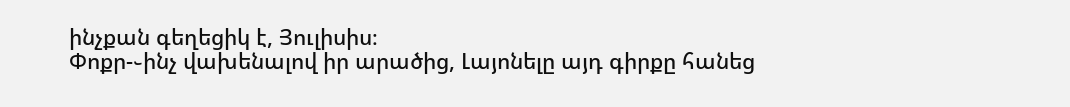ինչքան գեղեցիկ է, Յուլիսիս։
Փոքր-֊ինչ վախենալով իր արածից, Լայոնելը այդ գիրքը հանեց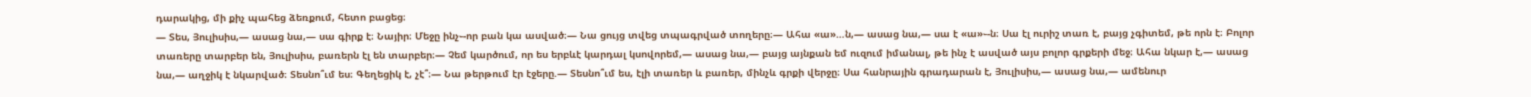դարակից, մի քիչ պահեց ձեռքում, հետո բացեց։
— Տես, Յուլիսիս,— ասաց նա,— սա գիրք է։ Նայիր։ Մեջը ինչ֊-որ բան կա ասված։— Նա ցույց տվեց տպագրված տողերը։— Ահա «ա»…ն,— ասաց նա,— սա է «ա»֊-ն։ Սա էլ ուրիշ տառ է, բայց չգիտեմ, թե որն է։ Բոլոր տառերը տարբեր են, Յուլիսիս, բառերն էլ են տարբեր։— Չեմ կարծում, որ ես երբևէ կարդալ կսովորեմ,— ասաց նա,— բայց այնքան եմ ուզում իմանալ, թե ինչ է ասված այս բոլոր գրքերի մեջ։ Ահա նկար է,— ասաց նա,— աղջիկ է նկարված։ Տեսնո՞ւմ ես։ Գեղեցիկ է, չէ՞։— Նա թերթում էր էջերը.— Տեսնո՞ւմ ես, էլի տառեր և բառեր, մինչև գրքի վերջը։ Սա հանրային գրադարան է, Յուլիսիս,— ասաց նա,— ամենուր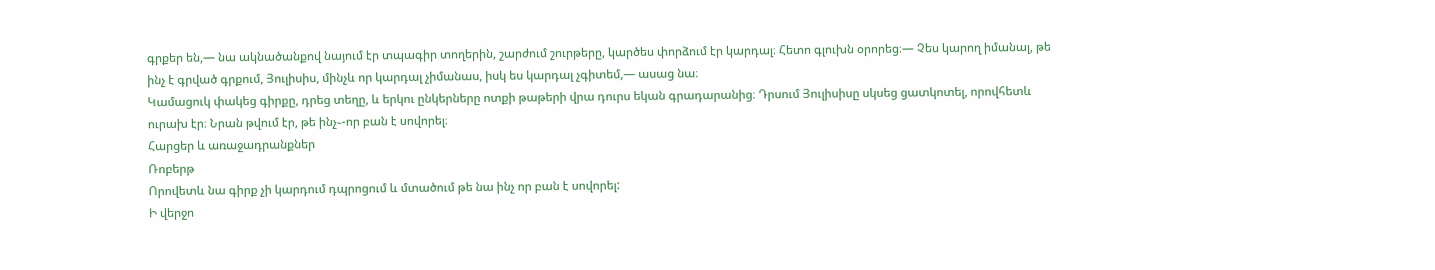գրքեր են,— նա ակնածանքով նայում էր տպագիր տողերին, շարժում շուրթերը, կարծես փորձում էր կարդալ։ Հետո գլուխն օրորեց։— Չես կարող իմանալ, թե ինչ է գրված գրքում, Յուլիսիս, մինչև որ կարդալ չիմանաս, իսկ ես կարդալ չգիտեմ,— ասաց նա։
Կամացուկ փակեց գիրքը, դրեց տեղը, և երկու ընկերները ոտքի թաթերի վրա դուրս եկան գրադարանից։ Դրսում Յուլիսիսը սկսեց ցատկոտել, որովհետև ուրախ էր։ Նրան թվում էր, թե ինչ֊-որ բան է սովորել։
Հարցեր և առաջադրանքներ
Ռոբերթ
Որովետև նա գիրք չի կարդում դպրոցում և մտածում թե նա ինչ որ բան է սովորել:
Ի վերջո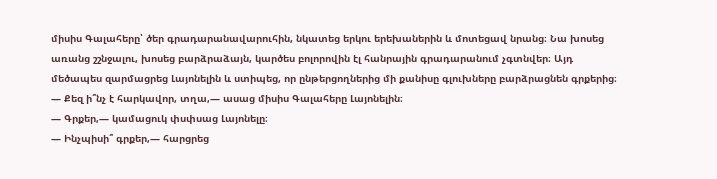միսիս Գալահերը՝ ծեր գրադարանավարուհին, նկատեց երկու երեխաներին և մոտեցավ նրանց։ Նա խոսեց առանց շշնջալու, խոսեց բարձրաձայն, կարծես բոլորովին էլ հանրային գրադարանում չգտնվեր։ Այդ մեծապես զարմացրեց Լայոնելին և ստիպեց, որ ընթերցողներից մի քանիսը գլուխները բարձրացնեն գրքերից։
— Քեզ ի՞նչ է հարկավոր, տղա,— ասաց միսիս Գալահերը Լայոնելին։
— Գրքեր,— կամացուկ փսփսաց Լայոնելը։
— Ինչպիսի՞ գրքեր,— հարցրեց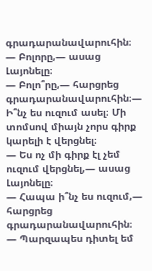գրադարանավարուհին։
— Բոլորը,— ասաց Լայոնելը։
— Բոլո՞րը,— հարցրեց գրադարանավարուհին։— Ի՞նչ ես ուզում ասել։ Մի տոմսով միայն չորս գիրք կարելի է վերցնել։
— Ես ոչ մի գիրք էլ չեմ ուզում վերցնել,— ասաց Լայոնելը։
— Հապա ի՞նչ ես ուզում,— հարցրեց գրադարանավարուհին։
— Պարզապես դիտել եմ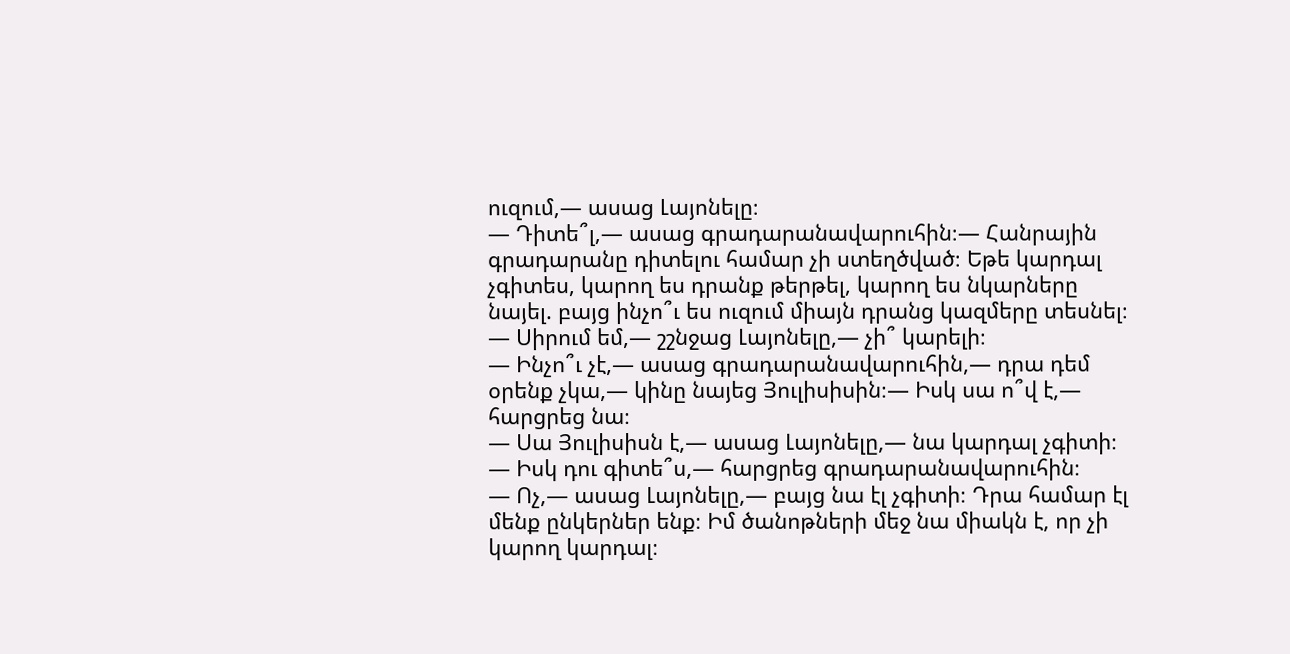ուզում,— ասաց Լայոնելը։
— Դիտե՞լ,— ասաց գրադարանավարուհին։— Հանրային գրադարանը դիտելու համար չի ստեղծված։ Եթե կարդալ չգիտես, կարող ես դրանք թերթել, կարող ես նկարները նայել. բայց ինչո՞ւ ես ուզում միայն դրանց կազմերը տեսնել։
— Սիրում եմ,— շշնջաց Լայոնելը,— չի՞ կարելի։
— Ինչո՞ւ չէ,— ասաց գրադարանավարուհին,— դրա դեմ օրենք չկա,— կինը նայեց Յուլիսիսին։— Իսկ սա ո՞վ է,— հարցրեց նա։
— Սա Յուլիսիսն է,— ասաց Լայոնելը,— նա կարդալ չգիտի։
— Իսկ դու գիտե՞ս,— հարցրեց գրադարանավարուհին։
— Ոչ,— ասաց Լայոնելը,— բայց նա էլ չգիտի։ Դրա համար էլ մենք ընկերներ ենք։ Իմ ծանոթների մեջ նա միակն է, որ չի կարող կարդալ։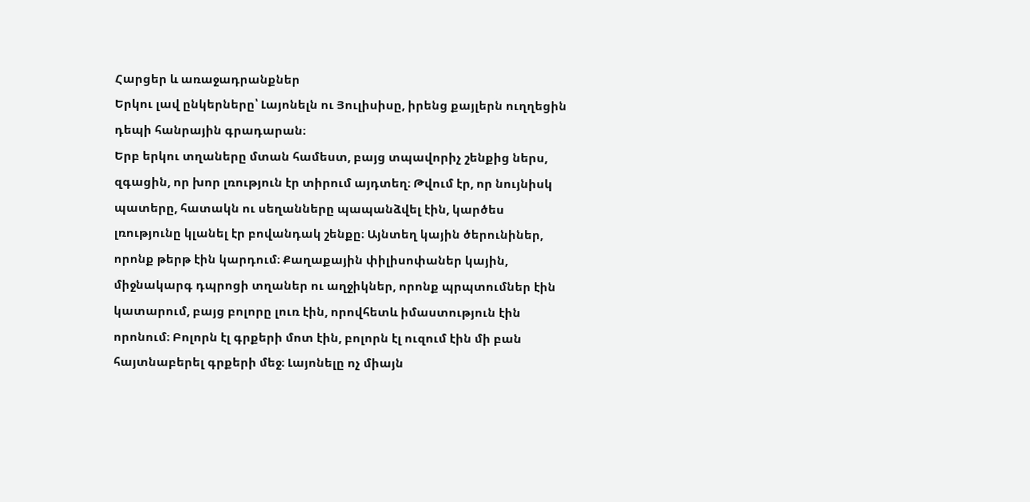Հարցեր և առաջադրանքներ
Երկու լավ ընկերները՝ Լայոնելն ու Յուլիսիսը, իրենց քայլերն ուղղեցին դեպի հանրային գրադարան։
Երբ երկու տղաները մտան համեստ, բայց տպավորիչ շենքից ներս, զգացին, որ խոր լռություն էր տիրում այդտեղ։ Թվում էր, որ նույնիսկ պատերը, հատակն ու սեղանները պապանձվել էին, կարծես լռությունը կլանել էր բովանդակ շենքը։ Այնտեղ կային ծերունիներ, որոնք թերթ էին կարդում։ Քաղաքային փիլիսոփաներ կային, միջնակարգ դպրոցի տղաներ ու աղջիկներ, որոնք պրպտումներ էին կատարում, բայց բոլորը լուռ էին, որովհետև իմաստություն էին որոնում։ Բոլորն էլ գրքերի մոտ էին, բոլորն էլ ուզում էին մի բան հայտնաբերել գրքերի մեջ։ Լայոնելը ոչ միայն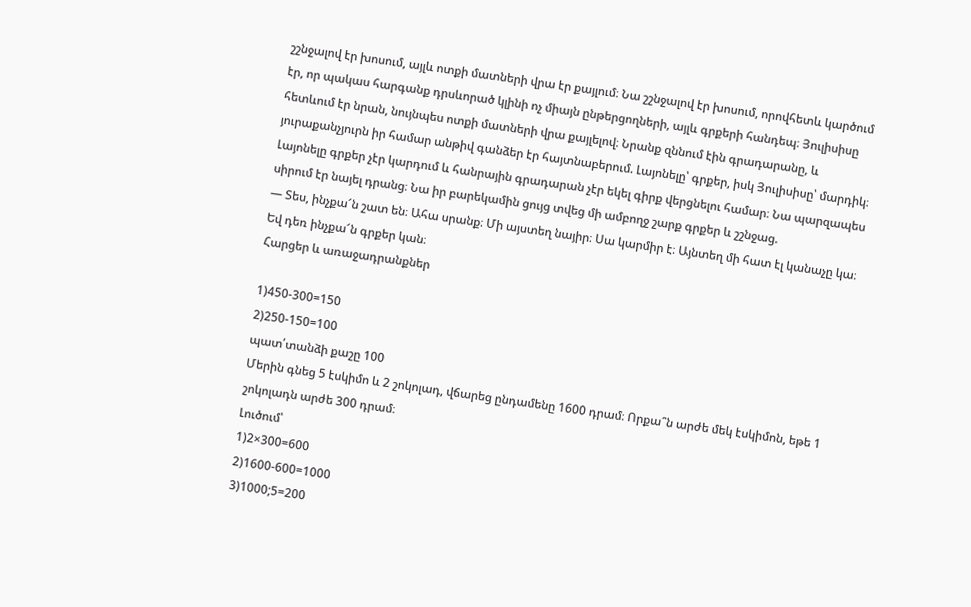շշնջալով էր խոսում, այլև ոտքի մատների վրա էր քայլում։ Նա շշնջալով էր խոսում, որովհետև կարծում էր, որ պակաս հարգանք դրսևորած կլինի ոչ միայն ընթերցողների, այլև գրքերի հանդեպ։ Յուլիսիսը հետևում էր նրան, նույնպես ոտքի մատների վրա քայլելով։ Նրանք զննում էին գրադարանը, և յուրաքանչյուրն իր համար անթիվ գանձեր էր հայտնաբերում. Լայոնելը՝ գրքեր, իսկ Յուլիսիսը՝ մարդիկ։ Լայոնելը գրքեր չէր կարդում և հանրային գրադարան չէր եկել գիրք վերցնելու համար։ Նա պարզապես սիրում էր նայել դրանց։ Նա իր բարեկամին ցույց տվեց մի ամբողջ շարք գրքեր և շշնջաց.
— Տես, ինչքա՜ն շատ են։ Ահա սրանք։ Մի այստեղ նայիր։ Սա կարմիր է։ Այնտեղ մի հատ էլ կանաչը կա։ Եվ դեռ ինչքա՜ն գրքեր կան։
Հարցեր և առաջադրանքներ

1)450-300=150
2)250-150=100
պատ՛տանձի քաշը 100
Մերին գնեց 5 էսկիմո և 2 շոկոլադ, վճարեց ընդամենը 1600 դրամ։ Որքա՞ն արժե մեկ էսկիմոն, եթե 1 շոկոլադն արժե 300 դրամ։
Լուծում՝
1)2×300=600
2)1600-600=1000
3)1000;5=200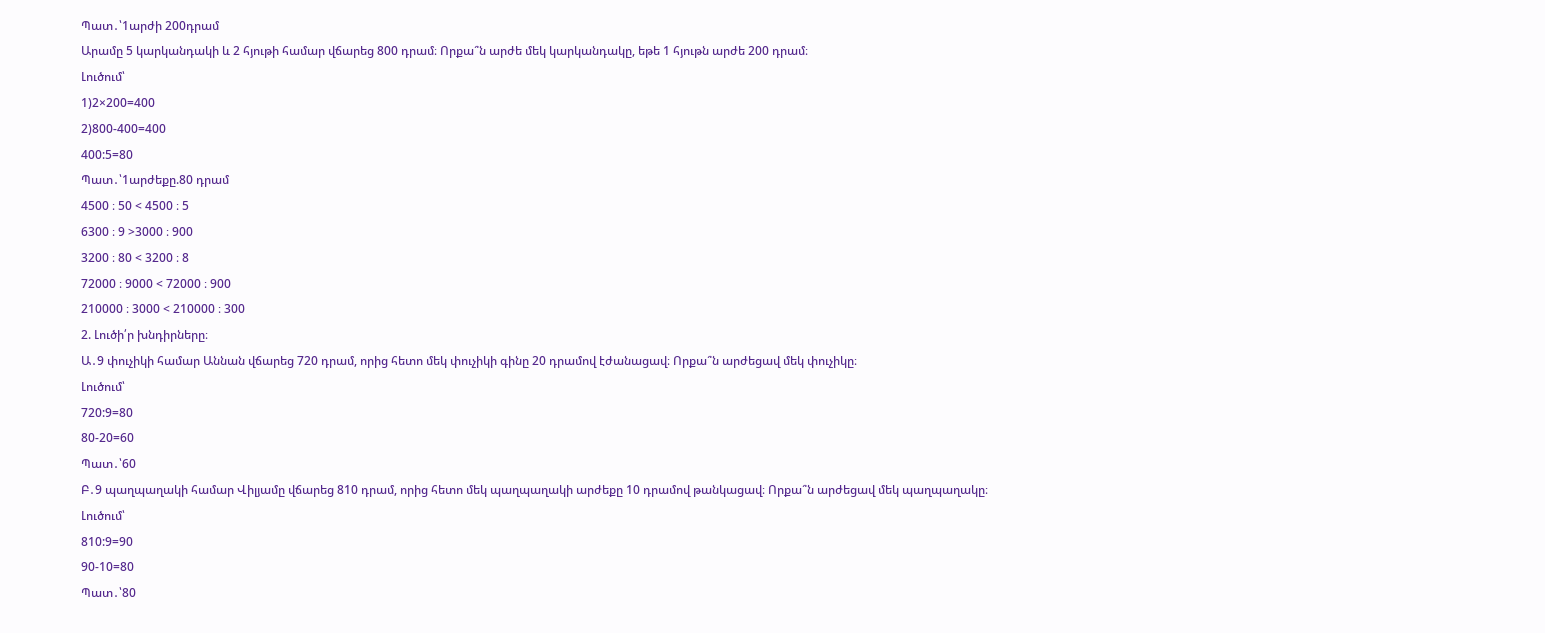Պատ․՝1արժի 200դրամ
Արամը 5 կարկանդակի և 2 հյութի համար վճարեց 800 դրամ։ Որքա՞ն արժե մեկ կարկանդակը, եթե 1 հյութն արժե 200 դրամ։
Լուծում՝
1)2×200=400
2)800-400=400
400:5=80
Պատ․՝1արժեքը.80 դրամ
4500 ։ 50 < 4500 ։ 5
6300 ։ 9 >3000 ։ 900
3200 ։ 80 < 3200 ։ 8
72000 ։ 9000 < 72000 ։ 900
210000 ։ 3000 < 210000 ։ 300
2. Լուծի՛ր խնդիրները։
Ա․9 փուչիկի համար Աննան վճարեց 720 դրամ, որից հետո մեկ փուչիկի գինը 20 դրամով էժանացավ։ Որքա՞ն արժեցավ մեկ փուչիկը։
Լուծում՝
720:9=80
80-20=60
Պատ․՝60
Բ․9 պաղպաղակի համար Վիլյամը վճարեց 810 դրամ, որից հետո մեկ պաղպաղակի արժեքը 10 դրամով թանկացավ։ Որքա՞ն արժեցավ մեկ պաղպաղակը։
Լուծում՝
810:9=90
90-10=80
Պատ․՝80